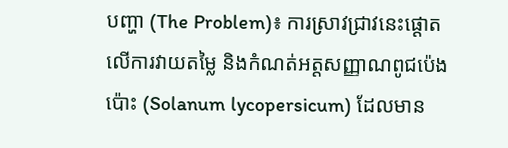បញ្ហា (The Problem)៖ ការស្រាវជ្រាវនេះផ្តោតលើការវាយតម្លៃ និងកំណត់អត្តសញ្ញាណពូជប៉េងប៉ោះ (Solanum lycopersicum) ដែលមាន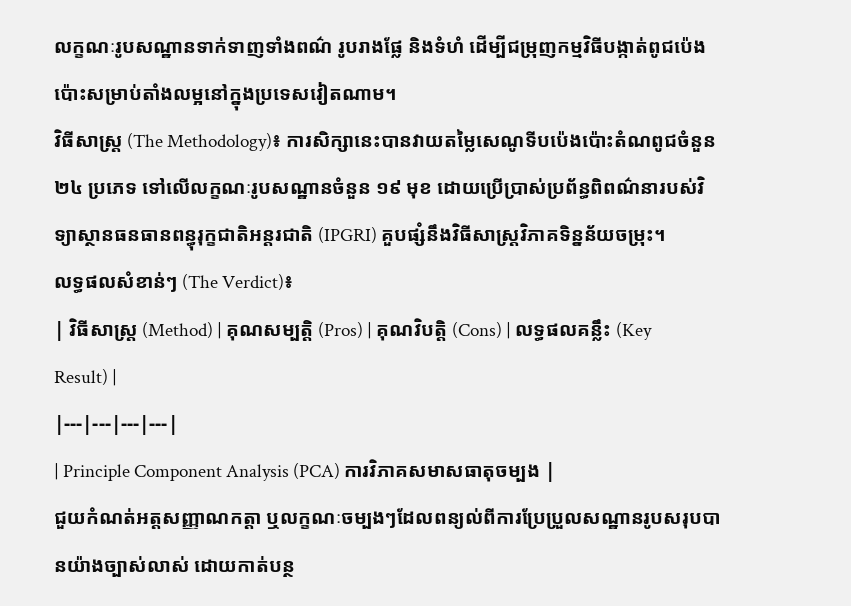លក្ខណៈរូបសណ្ឋានទាក់ទាញទាំងពណ៌ រូបរាងផ្លែ និងទំហំ ដើម្បីជម្រុញកម្មវិធីបង្កាត់ពូជប៉េងប៉ោះសម្រាប់តាំងលម្អនៅក្នុងប្រទេសវៀតណាម។
វិធីសាស្ត្រ (The Methodology)៖ ការសិក្សានេះបានវាយតម្លៃសេណូទីបប៉េងប៉ោះតំណពូជចំនួន ២៤ ប្រភេទ ទៅលើលក្ខណៈរូបសណ្ឋានចំនួន ១៩ មុខ ដោយប្រើប្រាស់ប្រព័ន្ធពិពណ៌នារបស់វិទ្យាស្ថានធនធានពន្ធុរុក្ខជាតិអន្តរជាតិ (IPGRI) គួបផ្សំនឹងវិធីសាស្ត្រវិភាគទិន្នន័យចម្រុះ។
លទ្ធផលសំខាន់ៗ (The Verdict)៖
| វិធីសាស្ត្រ (Method) | គុណសម្បត្តិ (Pros) | គុណវិបត្តិ (Cons) | លទ្ធផលគន្លឹះ (Key Result) |
|---|---|---|---|
| Principle Component Analysis (PCA) ការវិភាគសមាសធាតុចម្បង |
ជួយកំណត់អត្តសញ្ញាណកត្តា ឬលក្ខណៈចម្បងៗដែលពន្យល់ពីការប្រែប្រួលសណ្ឋានរូបសរុបបានយ៉ាងច្បាស់លាស់ ដោយកាត់បន្ថ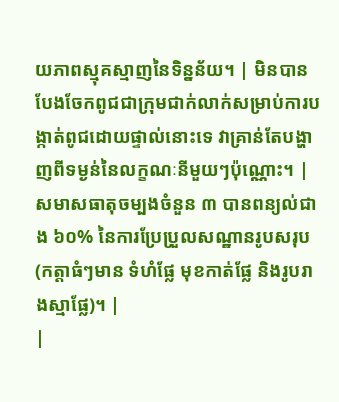យភាពស្មុគស្មាញនៃទិន្នន័យ។ | មិនបានបែងចែកពូជជាក្រុមជាក់លាក់សម្រាប់ការបង្កាត់ពូជដោយផ្ទាល់នោះទេ វាគ្រាន់តែបង្ហាញពីទម្ងន់នៃលក្ខណៈនីមួយៗប៉ុណ្ណោះ។ | សមាសធាតុចម្បងចំនួន ៣ បានពន្យល់ជាង ៦០% នៃការប្រែប្រួលសណ្ឋានរូបសរុប (កត្តាធំៗមាន ទំហំផ្លែ មុខកាត់ផ្លែ និងរូបរាងស្មាផ្លែ)។ |
|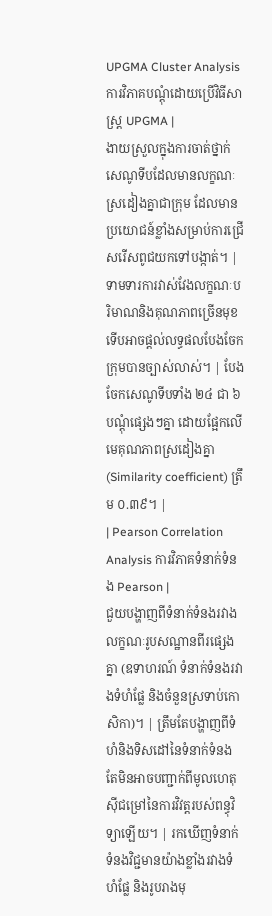UPGMA Cluster Analysis ការវិភាគបណ្តុំដោយប្រើវិធីសាស្ត្រ UPGMA |
ងាយស្រួលក្នុងការចាត់ថ្នាក់សេណូទីបដែលមានលក្ខណៈស្រដៀងគ្នាជាក្រុម ដែលមានប្រយោជន៍ខ្លាំងសម្រាប់ការជ្រើសរើសពូជយកទៅបង្កាត់។ | ទាមទារការវាស់វែងលក្ខណៈបរិមាណនិងគុណភាពច្រើនមុខ ទើបអាចផ្តល់លទ្ធផលបែងចែកក្រុមបានច្បាស់លាស់។ | បែងចែកសេណូទីបទាំង ២៤ ជា ៦ បណ្តុំផ្សេងៗគ្នា ដោយផ្អែកលើមេគុណភាពស្រដៀងគ្នា (Similarity coefficient) ត្រឹម ០.៣៩។ |
| Pearson Correlation Analysis ការវិភាគទំនាក់ទំនង Pearson |
ជួយបង្ហាញពីទំនាក់ទំនងរវាងលក្ខណៈរូបសណ្ឋានពីរផ្សេងគ្នា (ឧទាហរណ៍ ទំនាក់ទំនងរវាងទំហំផ្លែ និងចំនួនស្រទាប់កោសិកា)។ | ត្រឹមតែបង្ហាញពីទំហំនិងទិសដៅនៃទំនាក់ទំនង តែមិនអាចបញ្ជាក់ពីមូលហេតុស៊ីជម្រៅនៃការវិវត្តរបស់ពន្ធុវិទ្យាឡើយ។ | រកឃើញទំនាក់ទំនងវិជ្ជមានយ៉ាងខ្លាំងរវាងទំហំផ្លែ និងរូបរាងមុ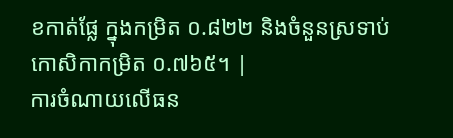ខកាត់ផ្លែ ក្នុងកម្រិត ០.៨២២ និងចំនួនស្រទាប់កោសិកាកម្រិត ០.៧៦៥។ |
ការចំណាយលើធន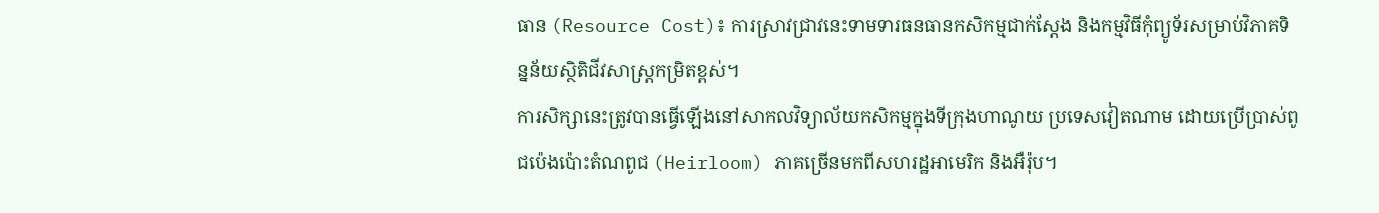ធាន (Resource Cost)៖ ការស្រាវជ្រាវនេះទាមទារធនធានកសិកម្មជាក់ស្តែង និងកម្មវិធីកុំព្យូទ័រសម្រាប់វិភាគទិន្នន័យស្ថិតិជីវសាស្ត្រកម្រិតខ្ពស់។
ការសិក្សានេះត្រូវបានធ្វើឡើងនៅសាកលវិទ្យាល័យកសិកម្មក្នុងទីក្រុងហាណូយ ប្រទេសវៀតណាម ដោយប្រើប្រាស់ពូជប៉េងប៉ោះតំណពូជ (Heirloom) ភាគច្រើនមកពីសហរដ្ឋអាមេរិក និងអឺរ៉ុប។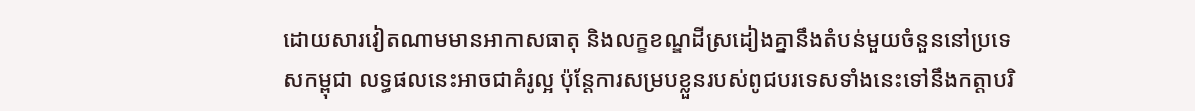ដោយសារវៀតណាមមានអាកាសធាតុ និងលក្ខខណ្ឌដីស្រដៀងគ្នានឹងតំបន់មួយចំនួននៅប្រទេសកម្ពុជា លទ្ធផលនេះអាចជាគំរូល្អ ប៉ុន្តែការសម្របខ្លួនរបស់ពូជបរទេសទាំងនេះទៅនឹងកត្តាបរិ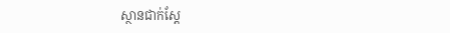ស្ថានជាក់ស្តែ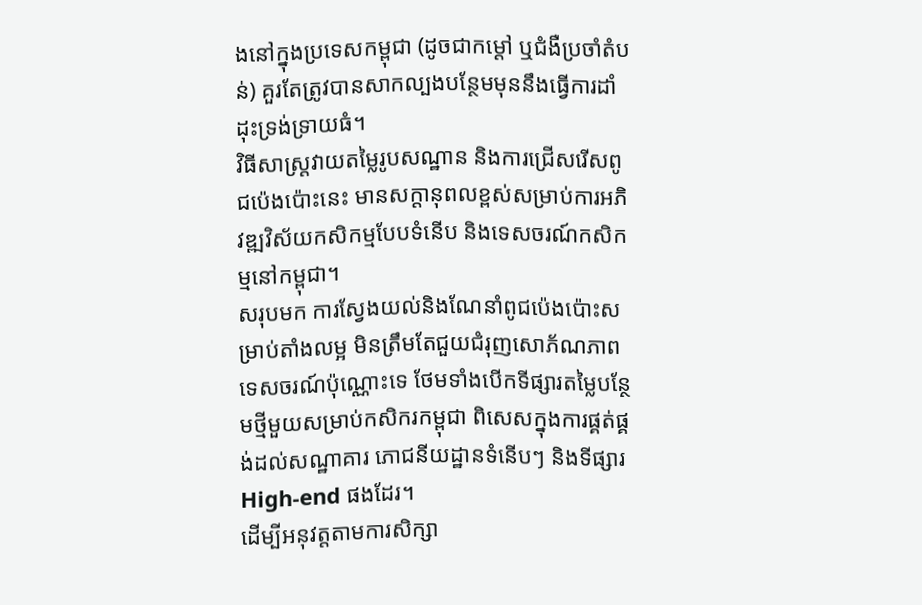ងនៅក្នុងប្រទេសកម្ពុជា (ដូចជាកម្ដៅ ឬជំងឺប្រចាំតំបន់) គួរតែត្រូវបានសាកល្បងបន្ថែមមុននឹងធ្វើការដាំដុះទ្រង់ទ្រាយធំ។
វិធីសាស្ត្រវាយតម្លៃរូបសណ្ឋាន និងការជ្រើសរើសពូជប៉េងប៉ោះនេះ មានសក្តានុពលខ្ពស់សម្រាប់ការអភិវឌ្ឍវិស័យកសិកម្មបែបទំនើប និងទេសចរណ៍កសិកម្មនៅកម្ពុជា។
សរុបមក ការស្វែងយល់និងណែនាំពូជប៉េងប៉ោះសម្រាប់តាំងលម្អ មិនត្រឹមតែជួយជំរុញសោភ័ណភាពទេសចរណ៍ប៉ុណ្ណោះទេ ថែមទាំងបើកទីផ្សារតម្លៃបន្ថែមថ្មីមួយសម្រាប់កសិករកម្ពុជា ពិសេសក្នុងការផ្គត់ផ្គង់ដល់សណ្ឋាគារ ភោជនីយដ្ឋានទំនើបៗ និងទីផ្សារ High-end ផងដែរ។
ដើម្បីអនុវត្តតាមការសិក្សា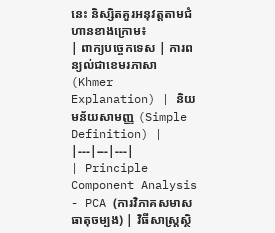នេះ និស្សិតគួរអនុវត្តតាមជំហានខាងក្រោម៖
| ពាក្យបច្ចេកទេស | ការពន្យល់ជាខេមរភាសា (Khmer Explanation) | និយមន័យសាមញ្ញ (Simple Definition) |
|---|---|---|
| Principle Component Analysis - PCA (ការវិភាគសមាសធាតុចម្បង) | វិធីសាស្ត្រស្ថិ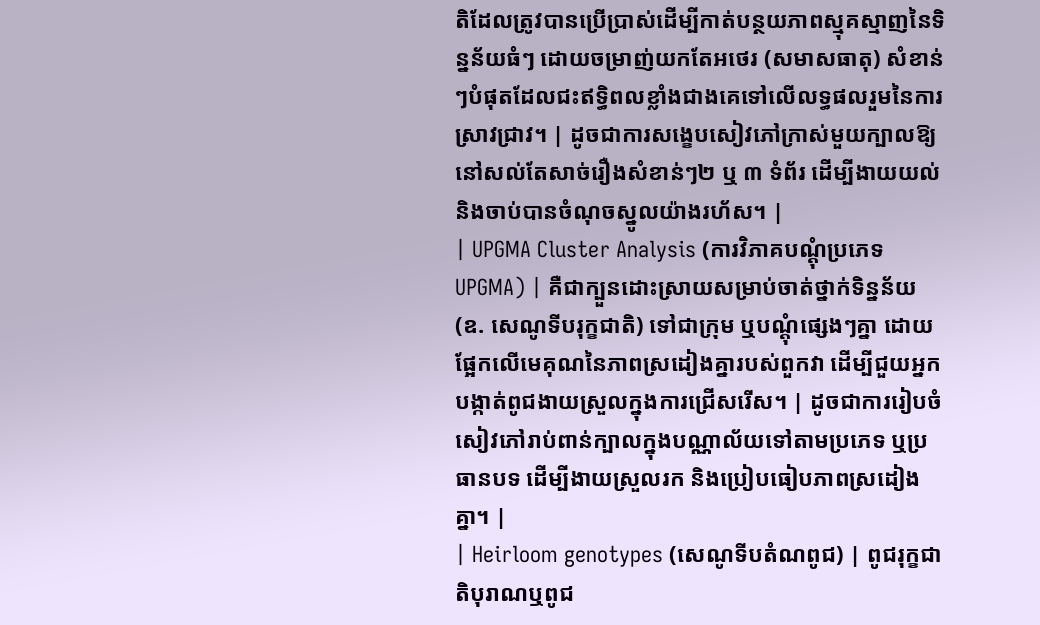តិដែលត្រូវបានប្រើប្រាស់ដើម្បីកាត់បន្ថយភាពស្មុគស្មាញនៃទិន្នន័យធំៗ ដោយចម្រាញ់យកតែអថេរ (សមាសធាតុ) សំខាន់ៗបំផុតដែលជះឥទ្ធិពលខ្លាំងជាងគេទៅលើលទ្ធផលរួមនៃការស្រាវជ្រាវ។ | ដូចជាការសង្ខេបសៀវភៅក្រាស់មួយក្បាលឱ្យនៅសល់តែសាច់រឿងសំខាន់ៗ២ ឬ ៣ ទំព័រ ដើម្បីងាយយល់និងចាប់បានចំណុចស្នូលយ៉ាងរហ័ស។ |
| UPGMA Cluster Analysis (ការវិភាគបណ្តុំប្រភេទ UPGMA) | គឺជាក្បួនដោះស្រាយសម្រាប់ចាត់ថ្នាក់ទិន្នន័យ (ឧ. សេណូទីបរុក្ខជាតិ) ទៅជាក្រុម ឬបណ្តុំផ្សេងៗគ្នា ដោយផ្អែកលើមេគុណនៃភាពស្រដៀងគ្នារបស់ពួកវា ដើម្បីជួយអ្នកបង្កាត់ពូជងាយស្រួលក្នុងការជ្រើសរើស។ | ដូចជាការរៀបចំសៀវភៅរាប់ពាន់ក្បាលក្នុងបណ្ណាល័យទៅតាមប្រភេទ ឬប្រធានបទ ដើម្បីងាយស្រួលរក និងប្រៀបធៀបភាពស្រដៀងគ្នា។ |
| Heirloom genotypes (សេណូទីបតំណពូជ) | ពូជរុក្ខជាតិបុរាណឬពូជ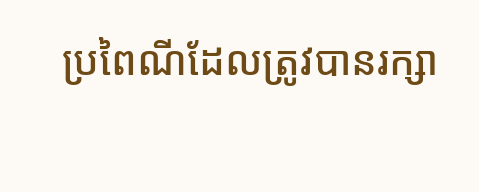ប្រពៃណីដែលត្រូវបានរក្សា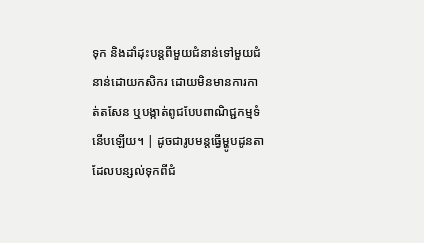ទុក និងដាំដុះបន្តពីមួយជំនាន់ទៅមួយជំនាន់ដោយកសិករ ដោយមិនមានការកាត់តសែន ឬបង្កាត់ពូជបែបពាណិជ្ជកម្មទំនើបឡើយ។ | ដូចជារូបមន្តធ្វើម្ហូបដូនតាដែលបន្សល់ទុកពីជំ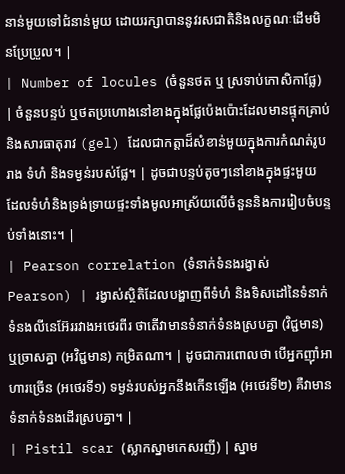នាន់មួយទៅជំនាន់មួយ ដោយរក្សាបាននូវរសជាតិនិងលក្ខណៈដើមមិនប្រែប្រួល។ |
| Number of locules (ចំនួនថត ឬ ស្រទាប់កោសិកាផ្លែ) | ចំនួនបន្ទប់ ឬថតប្រហោងនៅខាងក្នុងផ្លែប៉េងប៉ោះដែលមានផ្ទុកគ្រាប់ និងសារធាតុរាវ (gel) ដែលជាកត្តាដ៏សំខាន់មួយក្នុងការកំណត់រូបរាង ទំហំ និងទម្ងន់របស់ផ្លែ។ | ដូចជាបន្ទប់តូចៗនៅខាងក្នុងផ្ទះមួយ ដែលទំហំនិងទ្រង់ទ្រាយផ្ទះទាំងមូលអាស្រ័យលើចំនួននិងការរៀបចំបន្ទប់ទាំងនោះ។ |
| Pearson correlation (ទំនាក់ទំនងរង្វាស់ Pearson) | រង្វាស់ស្ថិតិដែលបង្ហាញពីទំហំ និងទិសដៅនៃទំនាក់ទំនងលីនេអ៊ែររវាងអថេរពីរ ថាតើវាមានទំនាក់ទំនងស្របគ្នា (វិជ្ជមាន) ឬច្រាសគ្នា (អវិជ្ជមាន) កម្រិតណា។ | ដូចជាការពោលថា បើអ្នកញ៉ាំអាហារច្រើន (អថេរទី១) ទម្ងន់របស់អ្នកនឹងកើនឡើង (អថេរទី២) គឺវាមានទំនាក់ទំនងដើរស្របគ្នា។ |
| Pistil scar (ស្លាកស្នាមកេសរញី) | ស្នាម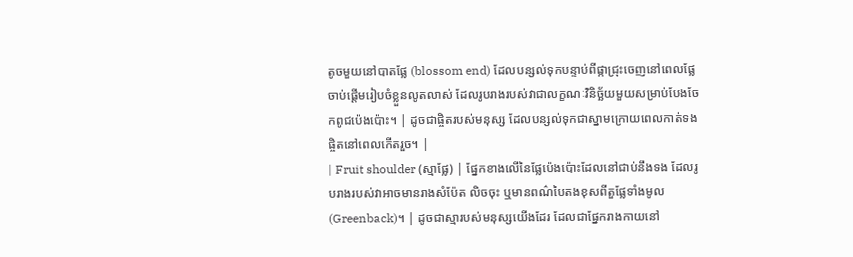តូចមួយនៅបាតផ្លែ (blossom end) ដែលបន្សល់ទុកបន្ទាប់ពីផ្កាជ្រុះចេញនៅពេលផ្លែចាប់ផ្តើមរៀបចំខ្លួនលូតលាស់ ដែលរូបរាងរបស់វាជាលក្ខណៈវិនិច្ឆ័យមួយសម្រាប់បែងចែកពូជប៉េងប៉ោះ។ | ដូចជាផ្ចិតរបស់មនុស្ស ដែលបន្សល់ទុកជាស្នាមក្រោយពេលកាត់ទងផ្ចិតនៅពេលកើតរួច។ |
| Fruit shoulder (ស្មាផ្លែ) | ផ្នែកខាងលើនៃផ្លែប៉េងប៉ោះដែលនៅជាប់នឹងទង ដែលរូបរាងរបស់វាអាចមានរាងសំប៉ែត លិចចុះ ឬមានពណ៌បៃតងខុសពីតួផ្លែទាំងមូល (Greenback)។ | ដូចជាស្មារបស់មនុស្សយើងដែរ ដែលជាផ្នែករាងកាយនៅ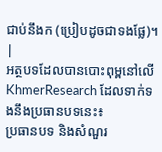ជាប់នឹងក (ប្រៀបដូចជាទងផ្លែ)។ |
អត្ថបទដែលបានបោះពុម្ពនៅលើ KhmerResearch ដែលទាក់ទងនឹងប្រធានបទនេះ៖
ប្រធានបទ និងសំណួរ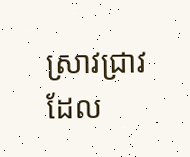ស្រាវជ្រាវដែល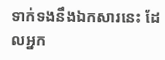ទាក់ទងនឹងឯកសារនេះ ដែលអ្នក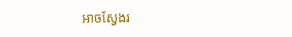អាចស្វែងរ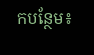កបន្ថែម៖